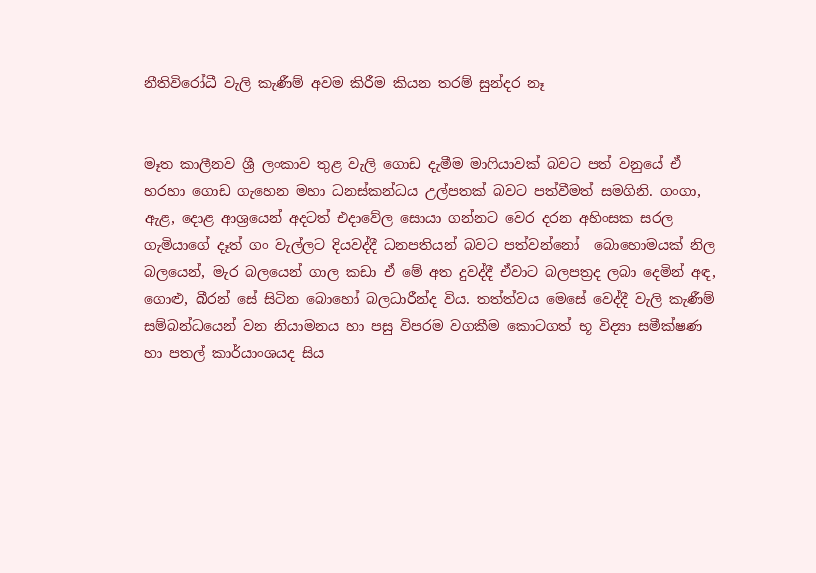නීතිවිරෝධී වැලි කැණීම් අවම කිරීම කියන තරම් සුන්දර නෑ


මෑත කාලීනව ශ්‍රී ලංකාව තුළ වැලි ගොඩ දැමීම මාෆියාවක් බවට පත් වනුයේ ඒ හරහා ගොඩ ගැහෙන මහා ධනස්කන්ධය උල්පතක් බවට පත්වීමත් සමගිනි. ගංගා, ඇළ, දොළ ආශ්‍රයෙන් අදටත් එදාවේල සොයා ගන්නට වෙර දරන අහිංසක සරල ගැමියාගේ දෑත් ගං වැල්ලට දියවද්දී ධනපතියන් බවට පත්වන්නෝ  බොහොමයක් නිල බලයෙන්, මැර බලයෙන් ගාල කඩා ඒ මේ අත දුවද්දී ඒවාට බලපත්‍රද ලබා දෙමින් අඳ, ගොළු, බීරන් සේ සිටින බොහෝ බලධාරීන්ද විය. තත්ත්වය මෙසේ වෙද්දී වැලි කැණීම් සම්බන්ධයෙන් වන නියාමනය හා පසු විපරම වගකීම කොටගත් භූ විද්‍යා සමීක්ෂණ හා පතල් කාර්යාංශයද සිය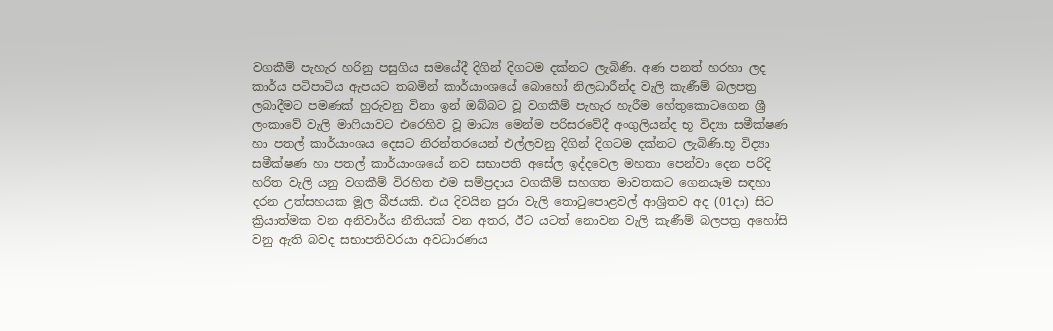වගකීම් පැහැර හරිනු පසුගිය සමයේදී දිගින් දිගටම දක්නට ලැබිණි. අණ පනත් හරහා ලද කාර්ය පටිපාටිය ඇපයට තබමින් කාර්යාංශයේ බොහෝ නිලධාරීන්ද වැලි කැණීම් බලපත්‍ර ලබාදීමට පමණක් හුරුවනු විනා ඉන් ඔබ්බට වූ වගකීම් පැහැර හැරීම හේතුකොටගෙන ශ්‍රී ලංකාවේ වැලි මාෆියාවට එරෙහිව වූ මාධ්‍ය මෙන්ම පරිසරවේදී අංගුලියන්ද භූ විද්‍යා සමීක්ෂණ හා පතල් කාර්යාංශය දෙසට නිරන්තරයෙන් එල්ලවනු දිගින් දිගටම දක්නට ලැබිණි.භූ විද්‍යා සමීක්ෂණ හා පතල් කාර්යාංශයේ නව සභාපති අසේල ඉද්දවෙල මහතා පෙන්වා දෙන පරිදි හරිත වැලි යනු වගකීම් විරහිත එම සම්ප්‍රදාය වගකීම් සහගත මාවතකට ගෙනයෑම සඳහා දරන උත්සහයක මූල බීජයකි. එය දිවයින පුරා වැලි තොටුපොළවල් ආශ්‍රිතව අද (01දා) සිට ක්‍රියාත්මක වන අනිවාර්ය නීතියක් වන අතර, ඊට යටත් නොවන වැලි කැණීම් බලපත්‍ර අහෝසි වනු ඇති බවද සභාපතිවරයා අවධාරණය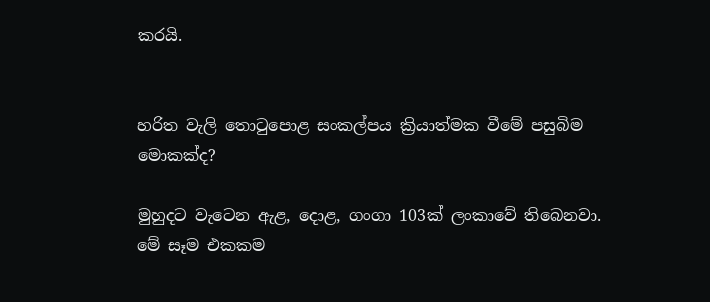කරයි.


හරිත වැලි තොටුපොළ සංකල්පය ක්‍රියාත්මක වීමේ පසුබිම මොකක්ද?

මුහුදට වැටෙන ඇළ, දොළ, ගංගා 103ක් ලංකාවේ තිබෙනවා. මේ සෑම එකකම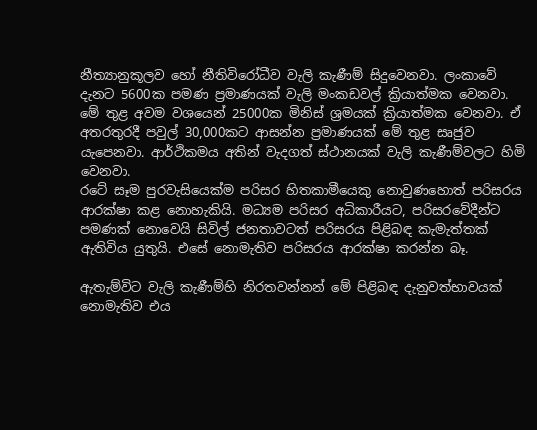නීත්‍යානුකූලව හෝ නීතිවිරෝධීව වැලි කැණීම් සිදුවෙනවා. ලංකාවේ දැනට 5600ක පමණ ප්‍රමාණයක් වැලි මංකඩවල් ක්‍රියාත්මක වෙනවා. මේ තුළ අවම වශයෙන් 25000ක මිනිස් ශ්‍රමයක් ක්‍රියාත්මක වෙනවා. ඒ අතරතුරදී පවුල් 30,000කට ආසන්න ප්‍රමාණයක් මේ තුළ සෘජුව යැපෙනවා. ආර්ථිකමය අතින් වැදගත් ස්ථානයක් වැලි කැණීම්වලට හිමි වෙනවා.
රටේ සෑම පුරවැසියෙක්ම පරිසර හිතකාමීයෙකු නොවුණහොත් පරිසරය ආරක්ෂා කළ නොහැකියි. මධ්‍යම පරිසර අධිකාරීයට, පරිසරවේදීන්ට පමණක් නොවෙයි සිවිල් ජනතාවටත් පරිසරය පිළිබඳ කැමැත්තක් ඇතිවිය යුතුයි. එසේ නොමැතිව පරිසරය ආරක්ෂා කරන්න බෑ.

ඇතැම්විට වැලි කැණීම්හි නිරතවන්නන් මේ පිළිබඳ දැනුවත්භාවයක් නොමැතිව එය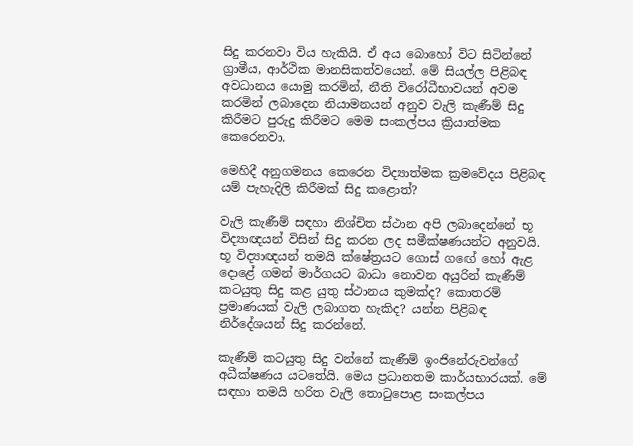සිදු කරනවා විය හැකියි. ඒ අය බොහෝ විට සිටින්නේ ග්‍රාමීය, ආර්ථික මානසිකත්වයෙන්. මේ සියල්ල පිළිබඳ අවධානය යොමු කරමින්, නීති විරෝධීභාවයන් අවම කරමින් ලබාදෙන නියාමනයන් අනුව වැලි කැණීම් සිදු කිරීමට පුරුදු කිරීමට මෙම සංකල්පය ක්‍රියාත්මක කෙරෙනවා.

මෙහිදී අනුගමනය කෙරෙන විද්‍යාත්මක ක්‍රමවේදය පිළිබඳ යම් පැහැදිලි කිරීමක් සිදු කළොත්?

වැලි කැණීම් සඳහා නිශ්චිත ස්ථාන අපි ලබාදෙන්නේ භූ විද්‍යාඥයන් විසින් සිදු කරන ලද සමීක්ෂණයන්ට අනුවයි. භූ විද්‍යාඥයන් තමයි ක්ෂේත්‍රයට ගොස් ගඟේ හෝ ඇළ දොළේ ගමන් මාර්ගයට බාධා නොවන අයුරින් කැණීම් කටයුතු සිදු කළ යුතු ස්ථානය කුමක්ද? කොතරම් ප්‍රමාණයක් වැලි ලබාගත හැකිද? යන්න පිළිබඳ නිර්දේශයන් සිදු කරන්නේ.

කැණීම් කටයුතු සිදු වන්නේ කැණීම් ඉංජිනේරුවන්ගේ අධීක්ෂණය යටතේයි. මෙය ප්‍රධානතම කාර්යභාරයක්. මේ සඳහා තමයි හරිත වැලි තොටුපොළ සංකල්පය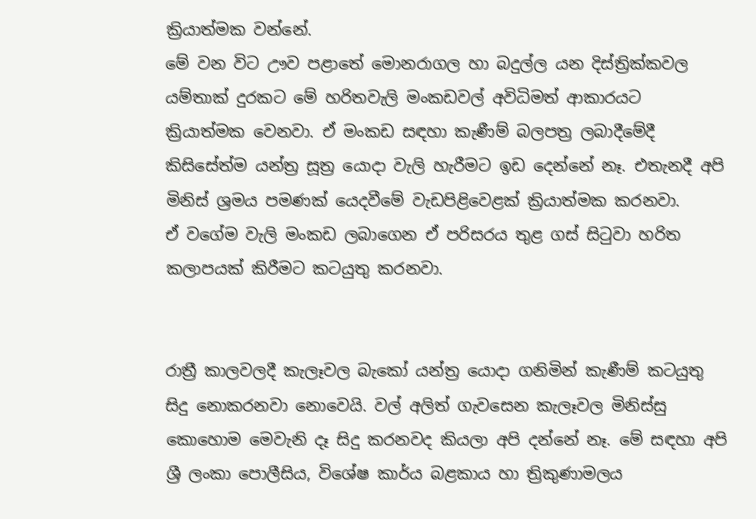ක්‍රියාත්මක වන්නේ.
මේ වන විට ඌව පළාතේ මොනරාගල හා බදුල්ල යන දිස්ත්‍රික්කවල යම්තාක් දුරකට මේ හරිතවැලි මංකඩවල් අවිධිමත් ආකාරයට ක්‍රියාත්මක වෙනවා. ඒ මංකඩ සඳහා කැණීම් බලපත්‍ර ලබාදීමේදී කිසිසේත්ම යන්ත්‍ර සූත්‍ර යොදා වැලි හැරීමට ඉඩ දෙන්නේ නෑ. එතැනදී අපි මිනිස් ශ්‍රමය පමණක් යෙදවීමේ වැඩපිළිවෙළක් ක්‍රියාත්මක කරනවා.
ඒ වගේම වැලි මංකඩ ලබාගෙන ඒ පරිසරය තුළ ගස් සිටුවා හරිත කලාපයක් කිරීමට කටයුතු කරනවා.


රාත්‍රී කාලවලදී කැලෑවල බැකෝ යන්ත්‍ර යොදා ගනිමින් කැණීම් කටයුතු සිදු නොකරනවා නොවෙයි. වල් අලිත් ගැවසෙන කැලෑවල මිනිස්සු කොහොම මෙවැනි දෑ සිදු කරනවද කියලා අපි දන්නේ නෑ. මේ සඳහා අපි ශ්‍රී ලංකා පොලීසිය, විශේෂ කාර්ය බළකාය හා ත්‍රිකුණාමලය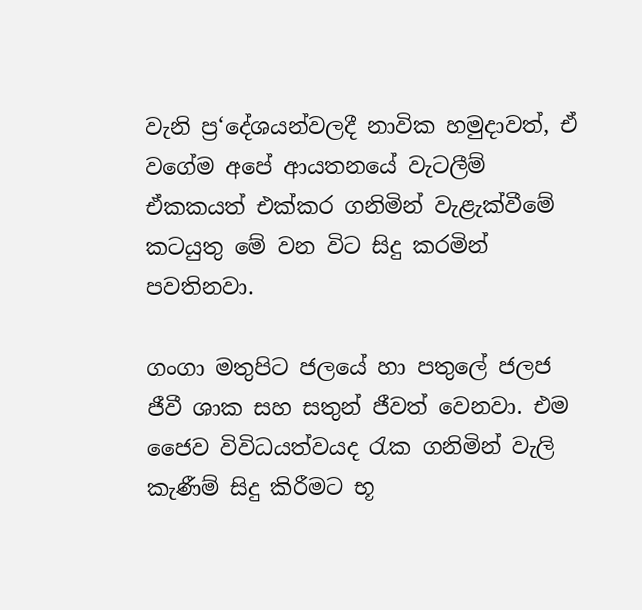වැනි ප්‍ර‘දේශයන්වලදී නාවික හමුදාවත්, ඒ වගේම අපේ ආයතනයේ වැටලීම් ඒකකයත් එක්කර ගනිමින් වැළැක්වීමේ කටයුතු මේ වන විට සිදු කරමින් පවතිනවා.

ගංගා මතුපිට ජලයේ හා පතුලේ ජලජ ජීවී ශාක සහ සතුන් ජීවත් වෙනවා. එම ජෛව විවිධයත්වයද රැක ගනිමින් වැලි කැණීම් සිදු කිරීමට භූ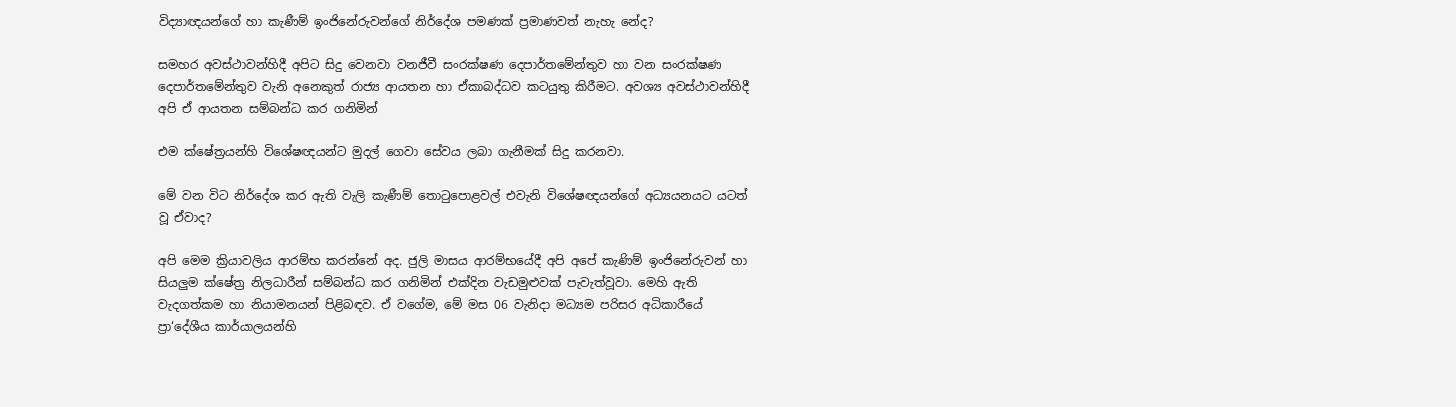විද්‍යාඥයන්ගේ හා කැණීම් ඉංජිනේරුවන්ගේ නිර්දේශ පමණක් ප්‍රමාණවත් නැහැ නේද?

සමහර අවස්ථාවන්හිදී අපිට සිදු වෙනවා වනජීවී සංරක්ෂණ දෙපාර්තමේන්තුව හා වන සංරක්ෂණ දෙපාර්තමේන්තුව වැනි අනෙකුත් රාජ්‍ය ආයතන හා ඒකාබද්ධව කටයුතු කිරීමට. අවශ්‍ය අවස්ථාවන්හිදී අපි ඒ ආයතන සම්බන්ධ කර ගනිමින්

එම ක්ෂේත්‍රයන්හි විශේෂඥයන්ට මුදල් ගෙවා සේවය ලබා ගැනීමක් සිදු කරනවා.

මේ වන විට නිර්දේශ කර ඇති වැලි කැණීම් තොටුපොළවල් එවැනි විශේෂඥයන්ගේ අධ්‍යයනයට යටත් වූ ඒවාද?

අපි මෙම ක්‍රියාවලිය ආරම්භ කරන්නේ අද. ජුලි මාසය ආරම්භයේදී අපි අපේ කැණිම් ඉංජිනේරුවන් හා සියලුම ක්ෂේත්‍ර නිලධාරීන් සම්බන්ධ කර ගනිමින් එක්දින වැඩමුළුවක් පැවැත්වූවා. මෙහි ඇති වැදගත්කම හා නියාමනයන් පිළිබඳව. ඒ වගේම, මේ මස 06 වැනිදා මධ්‍යම පරිසර අධිකාරීයේ ප්‍රා‘දේශීය කාර්යාලයන්හි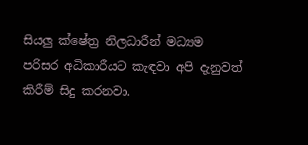සියලු ක්ෂේත්‍ර නිලධාරීන් මධ්‍යම පරිසර අධිකාරීයට කැඳවා අපි දැනුවත් කිරීම් සිදු කරනවා.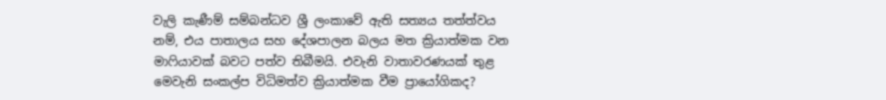වැලි කැණීම් සම්බන්ධව ශ්‍රී ලංකාවේ ඇති සත්‍යය තත්ත්වය නම්, එය පාතාලය සහ දේශපාලන බලය මත ක්‍රියාත්මක වන මාෆියාවක් බවට පත්ව තිබීමයි. එවැනි වාතාවරණයක් තුළ මෙවැනි සංකල්ප විධිමත්ව ක්‍රියාත්මක වීම ප්‍රායෝගිකද?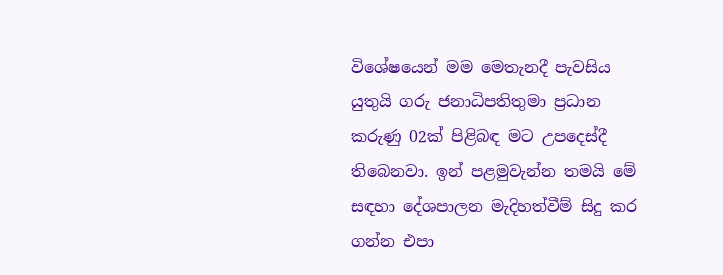විශේෂයෙන් මම මෙතැනදී පැවසිය යුතුයි ගරු ජනාධිපතිතුමා ප්‍රධාන කරුණු 02ක් පිළිබඳ මට උපදෙස්දී තිබෙනවා. ඉන් පළමුවැන්න තමයි මේ සඳහා දේශපාලන මැදිහත්වීම් සිදු කර ගන්න එපා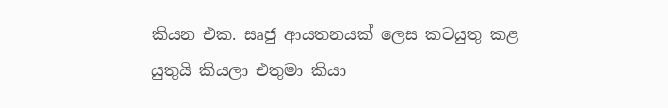කියන එක. සෘජු ආයතනයක් ලෙස කටයුතු කළ යුතුයි කියලා එතුමා කියා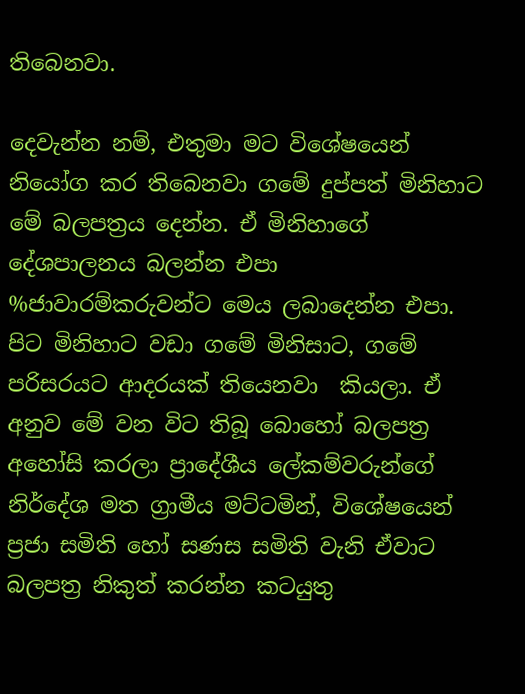තිබෙනවා.

දෙවැන්න නම්, එතුමා මට විශේෂයෙන් නියෝග කර තිබෙනවා ගමේ දුප්පත් මිනිහාට මේ බලපත්‍රය දෙන්න. ඒ මිනිහාගේ දේශපාලනය බලන්න එපා %ජාවාරම්කරුවන්ට මෙය ලබාදෙන්න එපා. පිට මිනිහාට වඩා ගමේ මිනිසාට, ගමේ පරිසරයට ආදරයක් තියෙනවා  කියලා. ඒ අනුව මේ වන විට තිබූ බොහෝ බලපත්‍ර අහෝසි කරලා ප්‍රාදේශීය ලේකම්වරුන්ගේ නිර්දේශ මත ග්‍රාමීය මට්ටමින්, විශේෂයෙන් ප්‍රජා සමිති හෝ සණස සමිති වැනි ඒවාට බලපත්‍ර නිකුත් කරන්න කටයුතු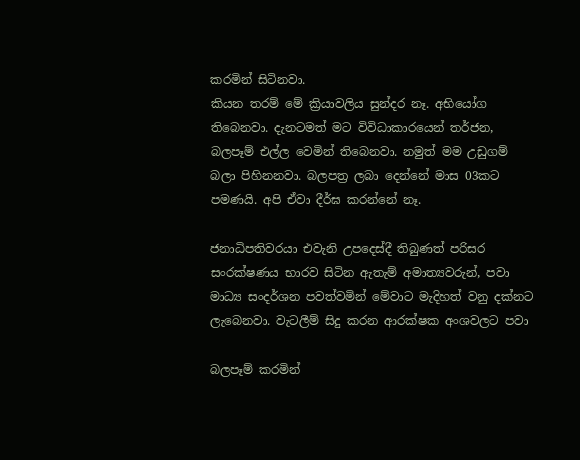කරමින් සිටිනවා.
කියන තරම් මේ ක්‍රියාවලිය සුන්දර නෑ. අභියෝග තිබෙනවා. දැනටමත් මට විවිධාකාරයෙන් තර්ජන, බලපෑම් එල්ල වෙමින් තිබෙනවා. නමුත් මම උඩුගම් බලා පිහිනනවා. බලපත්‍ර ලබා දෙන්නේ මාස 03කට පමණයි. අපි ඒවා දීර්ඝ කරන්නේ නෑ.

ජනාධිපතිවරයා එවැනි උපදෙස්දී තිබුණත් පරිසර සංරක්ෂණය භාරව සිටින ඇතැම් අමාත්‍යවරුන්, පවා මාධ්‍ය සංදර්ශන පවත්වමින් මේවාට මැදිහත් වනු දක්නට ලැබෙනවා. වැටලීම් සිදු කරන ආරක්ෂක අංශවලට පවා

බලපෑම් කරමින්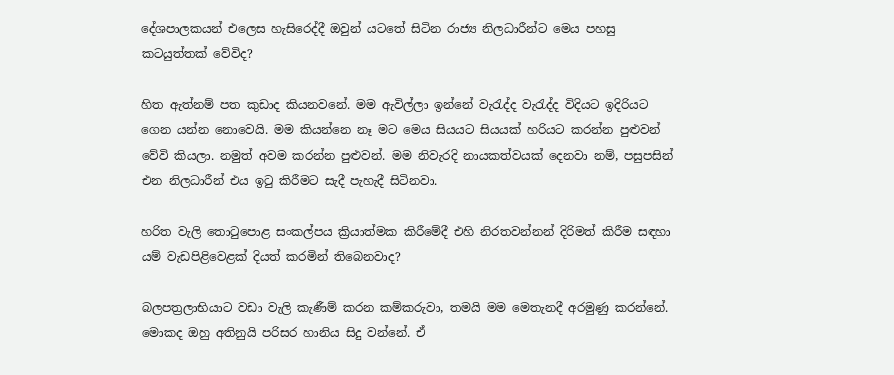දේශපාලකයන් එලෙස හැසිරෙද්දී ඔවුන් යටතේ සිටින රාජ්‍ය නිලධාරීන්ට මෙය පහසු කටයුත්තක් වේවිද?

හිත ඇත්නම් පත කුඩාද කියනවනේ. මම ඇවිල්ලා ඉන්නේ වැරැද්ද වැරැද්ද විදියට ඉදිරියට ගෙන යන්න නොවෙයි. මම කියන්නෙ නෑ මට මෙය සියයට සියයක් හරියට කරන්න පුළුවන් වේවි කියලා. නමුත් අවම කරන්න පුළුවන්. මම නිවැරදි නායකත්වයක් දෙනවා නම්, පසුපසින් එන නිලධාරීන් එය ඉටු කිරීමට සැදී පැහැදී සිටිනවා.

හරිත වැලි තොටුපොළ සංකල්පය ක්‍රියාත්මක කිරීමේදී එහි නිරතවන්නන් දිරිමත් කිරීම සඳහා යම් වැඩපිළිවෙළක් දියත් කරමින් තිබෙනවාද?

බලපත්‍රලාභියාට වඩා වැලි කැණීම් කරන කම්කරුවා, තමයි මම මෙතැනදී අරමුණු කරන්නේ. මොකද ඔහු අතිනුයි පරිසර හානිය සිදු වන්නේ. ඒ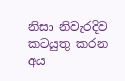නිසා නිවැරදිව කටයුතු කරන අය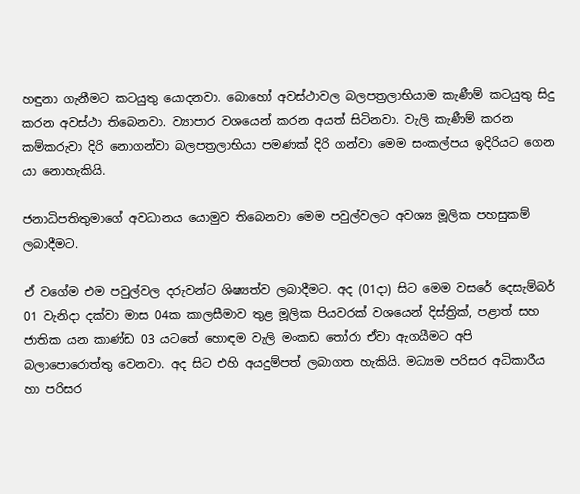හඳුනා ගැනීමට කටයුතු යොදනවා. බොහෝ අවස්ථාවල බලපත්‍රලාභියාම කැණීම් කටයුතු සිදු කරන අවස්ථා තිබෙනවා. ව්‍යාපාර වශයෙන් කරන අයත් සිටිනවා. වැලි කැණීම් කරන කම්කරුවා දිරි නොගන්වා බලපත්‍රලාභියා පමණක් දිරි ගන්වා මෙම සංකල්පය ඉදිරියට ගෙන යා නොහැකියි.

ජනාධිපතිතුමාගේ අවධානය යොමුව තිබෙනවා මෙම පවුල්වලට අවශ්‍ය මූලික පහසුකම් ලබාදීමට.

ඒ වගේම එම පවුල්වල දරුවන්ට ශිෂ්‍යත්ව ලබාදීමට. අද (01දා) සිට මෙම වසරේ දෙසැම්බර් 01 වැනිදා දක්වා මාස 04ක කාලසීමාව තුළ මූලික පියවරක් වශයෙන් දිස්ත්‍රික්, පළාත් සහ ජාතික යන කාණ්ඩ 03 යටතේ හොඳම වැලි මංකඩ තෝරා ඒවා ඇගයීමට අපි බලාපොරොත්තු වෙනවා. අද සිට එහි අයදුම්පත් ලබාගත හැකියි. මධ්‍යම පරිසර අධිකාරීය හා පරිසර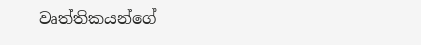වෘත්තිකයන්ගේ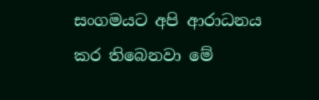සංගමයට අපි ආරාධනය කර තිබෙනවා මේ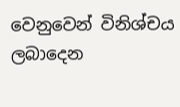වෙනුවෙන් විනිශ්චය ලබාදෙන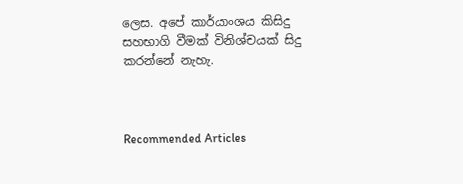ලෙස. අපේ කාර්යාංශය කිසිදු සහභාගි වීමක් විනිශ්චයක් සිදු කරන්නේ නැහැ.



Recommended Articles